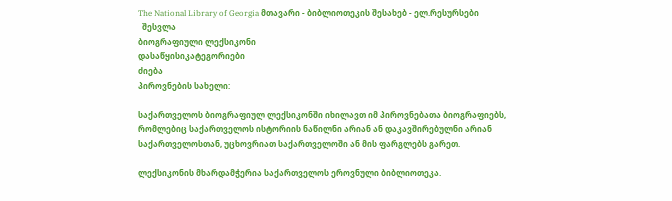The National Library of Georgia მთავარი - ბიბლიოთეკის შესახებ - ელ.რესურსები
  შესვლა
ბიოგრაფიული ლექსიკონი
დასაწყისიკატეგორიები
ძიება
პიროვნების სახელი:

საქართველოს ბიოგრაფიულ ლექსიკონში იხილავთ იმ პიროვნებათა ბიოგრაფიებს, რომლებიც საქართველოს ისტორიის ნაწილნი არიან ან დაკავშირებულნი არიან საქართველოსთან, უცხოვრიათ საქართველოში ან მის ფარგლებს გარეთ.

ლექსიკონის მხარდამჭერია საქართველოს ეროვნული ბიბლიოთეკა.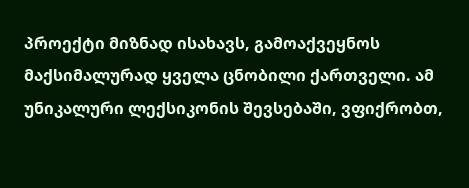პროექტი მიზნად ისახავს, გამოაქვეყნოს მაქსიმალურად ყველა ცნობილი ქართველი. ამ უნიკალური ლექსიკონის შევსებაში, ვფიქრობთ,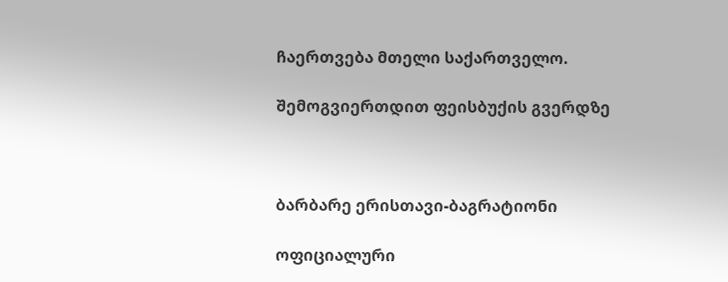ჩაერთვება მთელი საქართველო.

შემოგვიერთდით ფეისბუქის გვერდზე



ბარბარე ერისთავი-ბაგრატიონი

ოფიციალური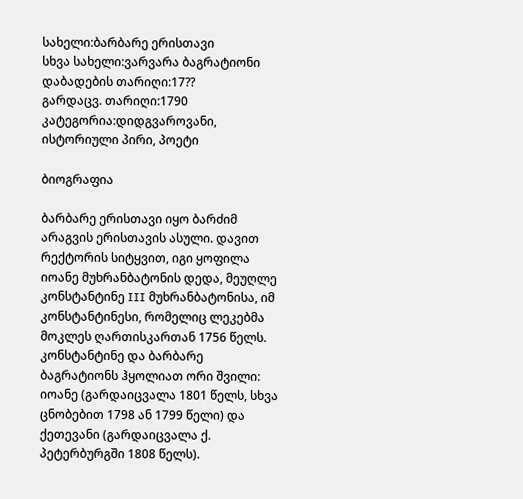სახელი:ბარბარე ერისთავი
სხვა სახელი:ვარვარა ბაგრატიონი
დაბადების თარიღი:17??
გარდაცვ. თარიღი:1790
კატეგორია:დიდგვაროვანი, ისტორიული პირი, პოეტი

ბიოგრაფია

ბარბარე ერისთავი იყო ბარძიმ არაგვის ერისთავის ასული. დავით რექტორის სიტყვით, იგი ყოფილა იოანე მუხრანბატონის დედა, მეუღლე კონსტანტინე III მუხრანბატონისა, იმ კონსტანტინესი, რომელიც ლეკებმა მოკლეს ღართისკართან 1756 წელს. კონსტანტინე და ბარბარე ბაგრატიონს ჰყოლიათ ორი შვილი: იოანე (გარდაიცვალა 1801 წელს, სხვა ცნობებით 1798 ან 1799 წელი) და ქეთევანი (გარდაიცვალა ქ. პეტერბურგში 1808 წელს).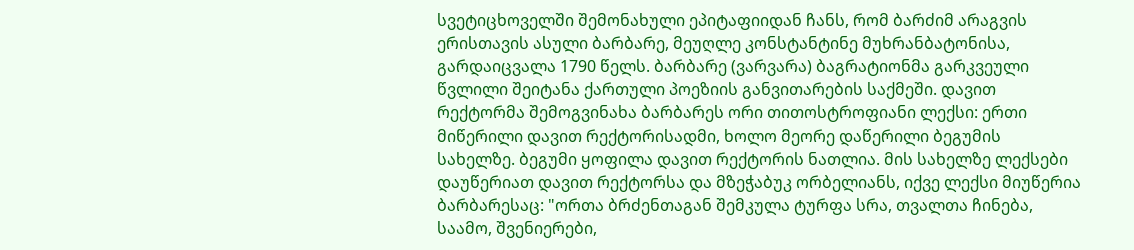სვეტიცხოველში შემონახული ეპიტაფიიდან ჩანს, რომ ბარძიმ არაგვის ერისთავის ასული ბარბარე, მეუღლე კონსტანტინე მუხრანბატონისა, გარდაიცვალა 1790 წელს. ბარბარე (ვარვარა) ბაგრატიონმა გარკვეული წვლილი შეიტანა ქართული პოეზიის განვითარების საქმეში. დავით რექტორმა შემოგვინახა ბარბარეს ორი თითოსტროფიანი ლექსი: ერთი მიწერილი დავით რექტორისადმი, ხოლო მეორე დაწერილი ბეგუმის სახელზე. ბეგუმი ყოფილა დავით რექტორის ნათლია. მის სახელზე ლექსები დაუწერიათ დავით რექტორსა და მზეჭაბუკ ორბელიანს, იქვე ლექსი მიუწერია ბარბარესაც: "ორთა ბრძენთაგან შემკულა ტურფა სრა, თვალთა ჩინება, საამო, შვენიერები,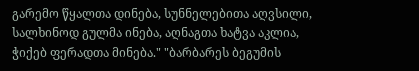გარემო წყალთა დინება, სუნნელებითა აღვსილი, სალხინოდ გულმა ინება, აღნაგთა ხატვა აკლია, ჭიქებ ფერადთა მინება." "ბარბარეს ბეგუმის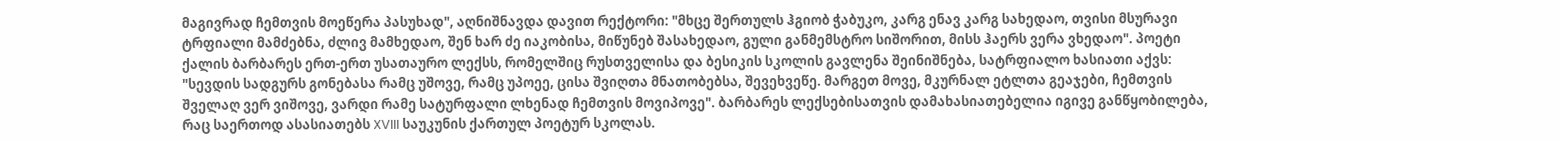მაგივრად ჩემთვის მოეწერა პასუხად", აღნიშნავდა დავით რექტორი: "მხცე შერთულს ჰგიობ ჭაბუკო, კარგ ენავ კარგ სახედაო, თვისი მსურავი ტრფიალი მამძებნა, ძლივ მამხედაო, შენ ხარ ძე იაკობისა, მიწუნებ შასახედაო, გული განმემსტრო სიშორით, მისს ჰაერს ვერა ვხედაო". პოეტი ქალის ბარბარეს ერთ-ერთ უსათაურო ლექსს, რომელშიც რუსთველისა და ბესიკის სკოლის გავლენა შეინიშნება, სატრფიალო ხასიათი აქვს: "სევდის სადგურს გონებასა რამც უშოვე, რამც უპოეე, ცისა შვიღთა მნათობებსა, შევეხვეწე. მარგეთ მოვე, მკურნალ ეტლთა გეაჯები, ჩემთვის შველაღ ვერ ვიშოვე, ვარდი რამე სატურფალი ლხენად ჩემთვის მოვიპოვე". ბარბარეს ლექსებისათვის დამახასიათებელია იგივე განწყობილება, რაც საერთოდ ასასიათებს XVIII საუკუნის ქართულ პოეტურ სკოლას.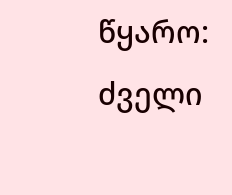წყარო: ძველი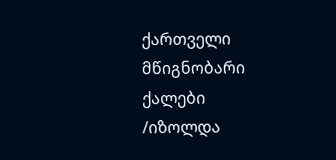ქართველი მწიგნობარი ქალები /იზოლდა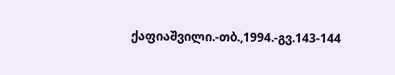ქაფიაშვილი.-თბ.,1994.-გვ.143-144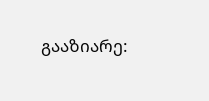გააზიარე: